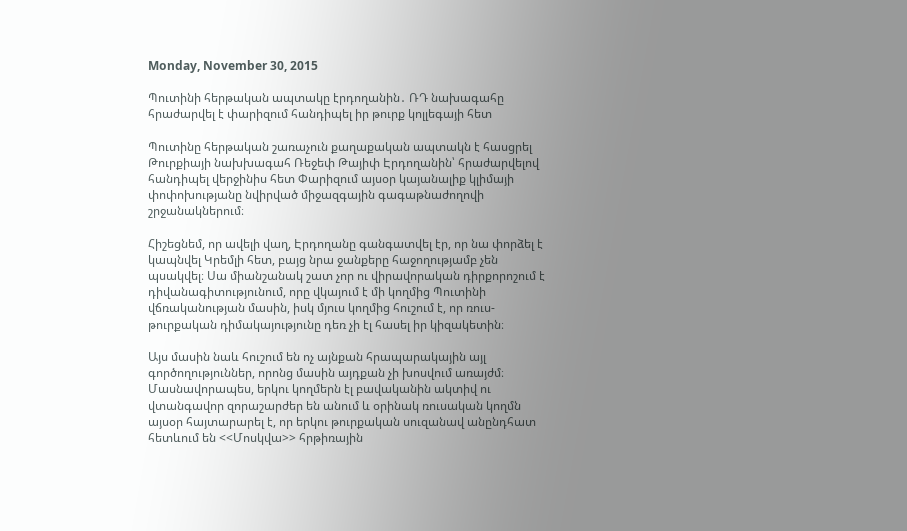Monday, November 30, 2015

Պուտինի հերթական ապտակը էրդողանին․ ՌԴ նախագահը հրաժարվել է փարիզում հանդիպել իր թուրք կոլլեգայի հետ

Պուտինը հերթական շառաչուն քաղաքական ապտակն է հասցրել Թուրքիայի նախխագահ Ռեջեփ Թայիփ Էրդողանին՝ հրաժարվելով հանդիպել վերջինիս հետ Փարիզում այսօր կայանալիք կլիմայի փոփոխությանը նվիրված միջազգային գագաթնաժողովի շրջանակներում։

Հիշեցնեմ, որ ավելի վաղ, Էրդողանը գանգատվել էր, որ նա փորձել է կապնվել Կրեմլի հետ, բայց նրա ջանքերը հաջողությամբ չեն պսակվել։ Սա միանշանակ շատ չոր ու վիրավորական դիրքորոշում է դիվանագիտությունում, որը վկայում է մի կողմից Պուտինի վճռականության մասին, իսկ մյուս կողմից հուշում է, որ ռուս-թուրքական դիմակայությունը դեռ չի էլ հասել իր կիզակետին։

Այս մասին նաև հուշում են ոչ այնքան հրապարակային այլ գործողություններ, որոնց մասին այդքան չի խոսվում առայժմ։ Մասնավորապես, երկու կողմերն էլ բավականին ակտիվ ու վտանգավոր զորաշարժեր են անում և օրինակ ռուսական կողմն այսօր հայտարարել է, որ երկու թուրքական սուզանավ անընդհատ հետևում են <<Մոսկվա>> հրթիռային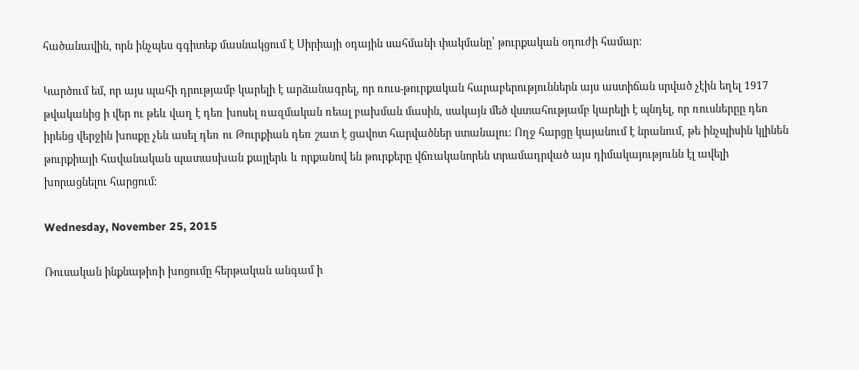հածանավին, որն ինչպես գգիտեք մասնակցում է Սիրիայի օդային սահմանի փակմանը՝ թուրքական օդուժի համար։

Կարծում եմ, որ այս պահի դրությամբ կարելի է արձանագրել, որ ռուս-թուրքական հարաբերություններն այս աստիճան սրված չէին եղել 1917 թվականից ի վեր ու թեև վաղ է դեռ խոսել ռազմական ռեալ բախման մասին, սակայն մեծ վստահությամբ կարելի է պնդել, որ ռուսներըը դեռ իրենց վերջին խոսքը չեն ասել դեռ ու Թուրքիան դեռ շատ է ցավոտ հարվածներ ստանալու։ Ողջ հարցը կայանում է նրանում, թե ինչպիսին կլինեն թուրքիայի հավանական պատասխան քայլերև և որքանով են թուրքերը վճռականորեն տրամադրված այս դիմակայությունն էլ ավելի խորացնելու հարցում։

Wednesday, November 25, 2015

Ռուսական ինքնաթիռի խոցումը հերթական անգամ ի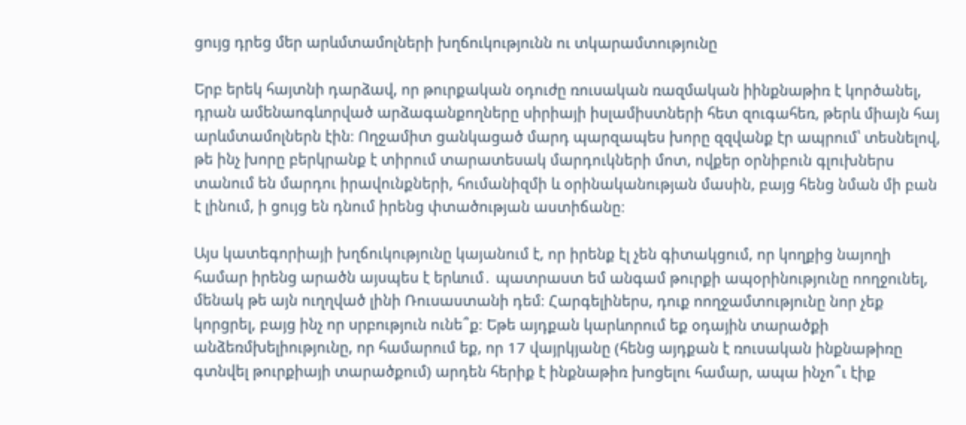ցույց դրեց մեր արևմտամոլների խղճուկությունն ու տկարամտությունը

Երբ երեկ հայտնի դարձավ, որ թուրքական օդուժը ռուսական ռազմական իինքնաթիռ է կործանել, դրան ամենաոգևորված արձագանքողները սիրիայի իսլամիստների հետ զուգահեռ, թերև միայն հայ արևմտամոլներն էին։ Ողջամիտ ցանկացած մարդ պարզապես խորը զզվանք էր ապրում՝ տեսնելով, թե ինչ խորը բերկրանք է տիրում տարատեսակ մարդուկների մոտ, ովքեր օրնիբուն գլուխներս տանում են մարդու իրավունքների, հումանիզմի և օրինականության մասին, բայց հենց նման մի բան է լինում, ի ցույց են դնում իրենց փտածության աստիճանը։

Այս կատեգորիայի խղճուկությունը կայանում է, որ իրենք էլ չեն գիտակցում, որ կողքից նայողի համար իրենց արածն այսպես է երևում․ պատրաստ եմ անգամ թուրքի ապօրինությունը ոողջունել, մենակ թե այն ուղղված լինի Ռուսաստանի դեմ։ Հարգելիներս, դուք ոողջամտությունը նոր չեք կորցրել, բայց ինչ որ սրբություն ունե՞ք։ Եթե այդքան կարևորում եք օդային տարածքի անձեռմխելիությունը, որ համարում եք, որ 17 վայրկյանը (հենց այդքան է ռուսական ինքնաթիռը գտնվել թուրքիայի տարածքում) արդեն հերիք է ինքնաթիռ խոցելու համար, ապա ինչո՞ւ էիք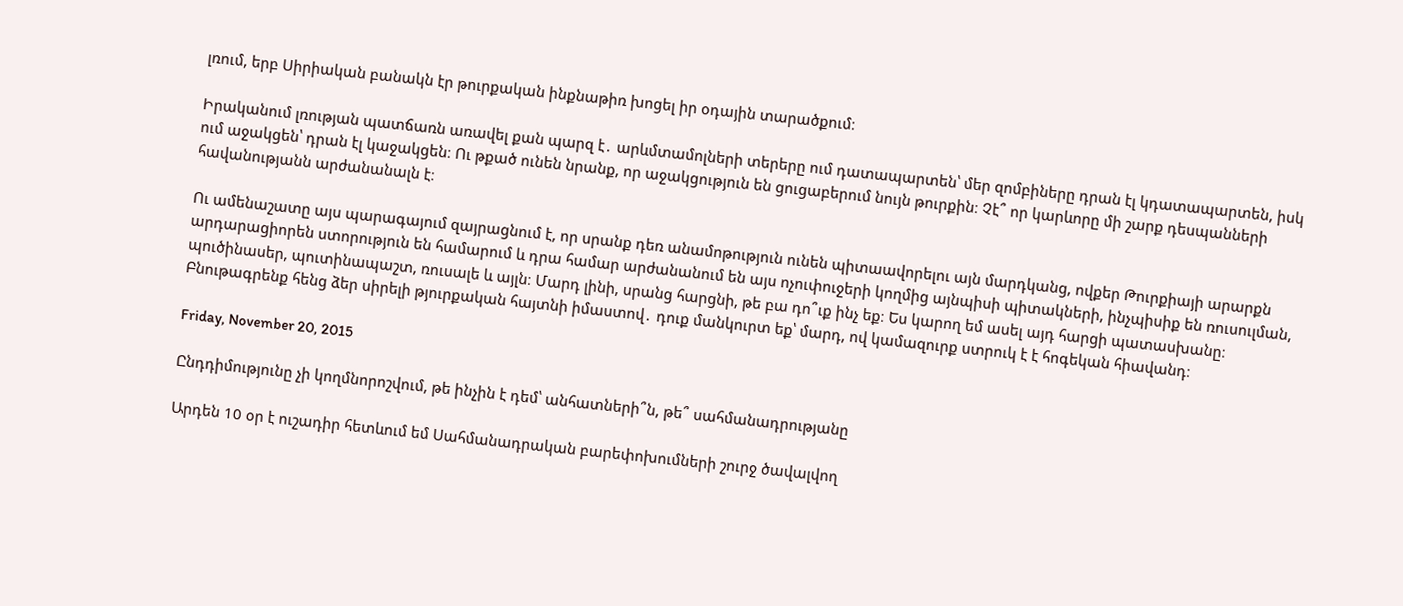լռում, երբ Սիրիական բանակն էր թուրքական ինքնաթիռ խոցել իր օդային տարածքում։

Իրականում լռության պատճառն առավել քան պարզ է․ արևմտամոլների տերերը ում դատապարտեն՝ մեր զոմբիները դրան էլ կդատապարտեն, իսկ ում աջակցեն՝ դրան էլ կաջակցեն։ Ու թքած ունեն նրանք, որ աջակցություն են ցուցաբերում նույն թուրքին։ Չէ՞ որ կարևորը մի շարք դեսպանների հավանությանն արժանանալն է։

Ու ամենաշատը այս պարագայում զայրացնում է, որ սրանք դեռ անամոթություն ունեն պիտաավորելու այն մարդկանց, ովքեր Թուրքիայի արարքն արդարացիորեն ստորություն են համարում և դրա համար արժանանում են այս ոչուփուջերի կողմից այնպիսի պիտակների, ինչպիսիք են ռուսուլման, պուծինասեր, պուտինապաշտ, ռուսալե և այլն։ Մարդ լինի, սրանց հարցնի, թե բա դո՞ւք ինչ եք։ Ես կարող եմ ասել այդ հարցի պատասխանը։ Բնութագրենք հենց ձեր սիրելի թյուրքական հայտնի իմաստով․ դուք մանկուրտ եք՝ մարդ, ով կամազուրք ստրուկ է է հոգեկան հիավանդ։

Friday, November 20, 2015

Ընդդիմությունը չի կողմնորոշվում, թե ինչին է դեմ՝ անհատների՞ն, թե՞ սահմանադրությանը

Արդեն 10 օր է ուշադիր հետևում եմ Սահմանադրական բարեփոխումների շուրջ ծավալվող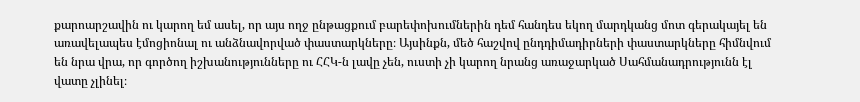քարոարշավին ու կարող եմ ասել, որ այս ողջ ընթացքում բարեփոխումներին դեմ հանդես եկող մարդկանց մոտ գերակայել են առավելապես էմոցիոնալ ու անձնավորված փաստարկները։ Այսինքն, մեծ հաշվով ընդդիմադիրների փաստարկները հիմնվում են նրա վրա, որ գործող իշխանությունները ու ՀՀԿ-ն լավը չեն, ուստի չի կարող նրանց առաջարկած Սահմանադրությունն էլ վատը չլինել։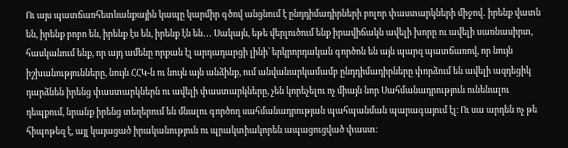Ու այս պատճառհետևանքային կապը կարմիր գծով անցնում է ընդդիմադիրների բոլոր փաստարկների միջով․ իրենք վատն են, իրենք բոբո են, իրենք էս են, իրենք էն են․․․ Սակայն, եթե վերլուծում ենք իրավիճակն ավելի խորը ու ավելի սառնասիրտ, հասկանում ենք, որ այդ ամենը որքան էլ արդադարցի լինի՝ երկրորդական գործոն են այն պարզ պատճառով, որ նույն իշխանությունները, նույն ՀՀԿ-ն ու նույն այն անձինք, ում անվանարկամամբ ընդդիմադիրները փորձում են ավելի ազդեցիկ դարձնեն իրենց փաստարկներն ու ավելի փաստարկները, չեն կորեչելու ոչ միայն նոր Սահմանադրություն ունենալու դեպքում, նրանք իրենց տեղերում են մնալու գործող սահմանադրության պահպանման պարագայում էլ։ Ու սա արդեն ոչ թե հիպոթեզ է, այլ կայացած իրականություն ու պրակտիակորեն ապացուցված փաստ։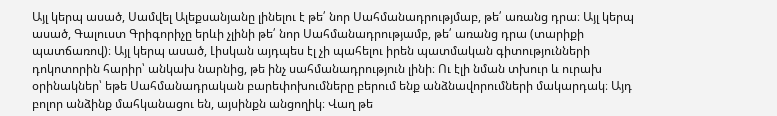Այլ կերպ ասած, Սամվել Ալեքսանյանը լինելու է թե՛ նոր Սահմանադրությմաբ, թե՛ առանց դրա։ Այլ կերպ ասած, Գալուստ Գրիգորիչը երևի չլինի թե՛ նոր Սահմանադրությամբ, թե՛ առանց դրա (տարիքի պատճառով)։ Այլ կերպ ասած, Լիսկան այդպես էլ չի պահելու իրեն պատմական գիտությունների դոկոտորին հարիր՝ անկախ նարնից, թե ինչ սահմանադրություն լինի։ Ու էլի նման տխուր և ուրախ օրինակներ՝ եթե Սահմանադրական բարեփոխումները բերում ենք անձնավորումների մակարդակ։ Այդ բոլոր անձինք մահկանացու են, այսինքն անցողիկ։ Վաղ թե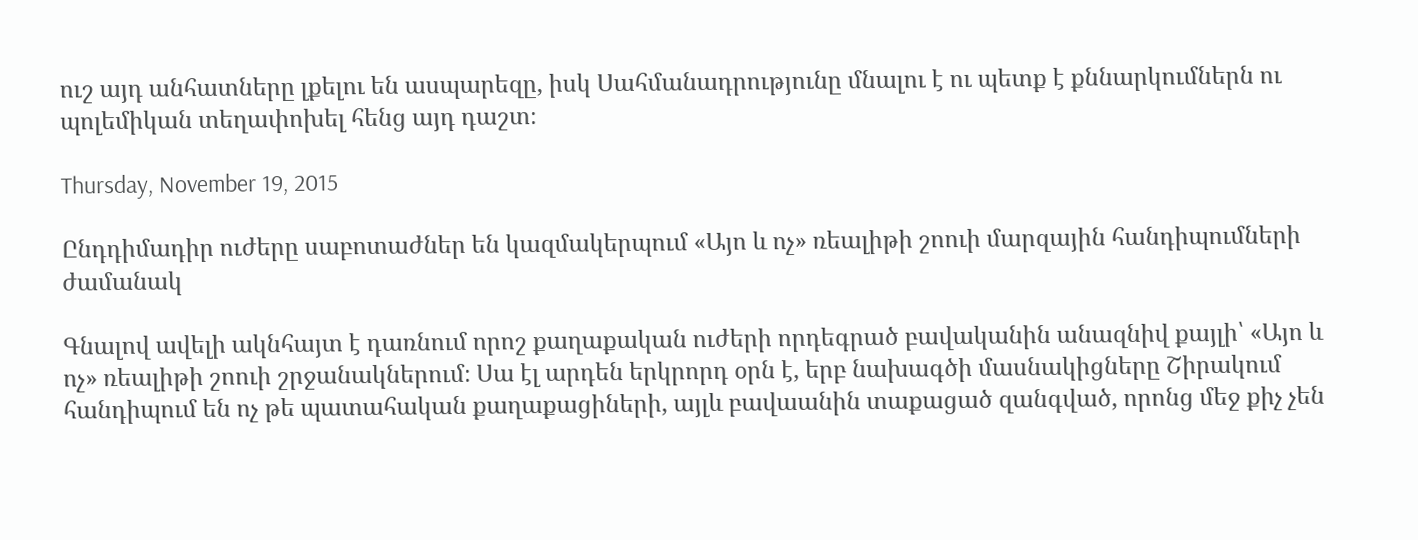ուշ այդ անհատները լքելու են ասպարեզը, իսկ Սահմանադրությունը մնալու է ու պետք է քննարկումներն ու պոլեմիկան տեղափոխել հենց այդ դաշտ։

Thursday, November 19, 2015

Ընդդիմադիր ուժերը սաբոտաժներ են կազմակերպում «Այո և ոչ» ռեալիթի շոուի մարզային հանդիպումների ժամանակ

Գնալով ավելի ակնհայտ է դառնում որոշ քաղաքական ուժերի որդեգրած բավականին անազնիվ քայլի՝ «Այո և ոչ» ռեալիթի շոուի շրջանակներում։ Սա էլ արդեն երկրորդ օրն է, երբ նախագծի մասնակիցները Շիրակում հանդիպում են ոչ թե պատահական քաղաքացիների, այլև բավաանին տաքացած զանգված, որոնց մեջ քիչ չեն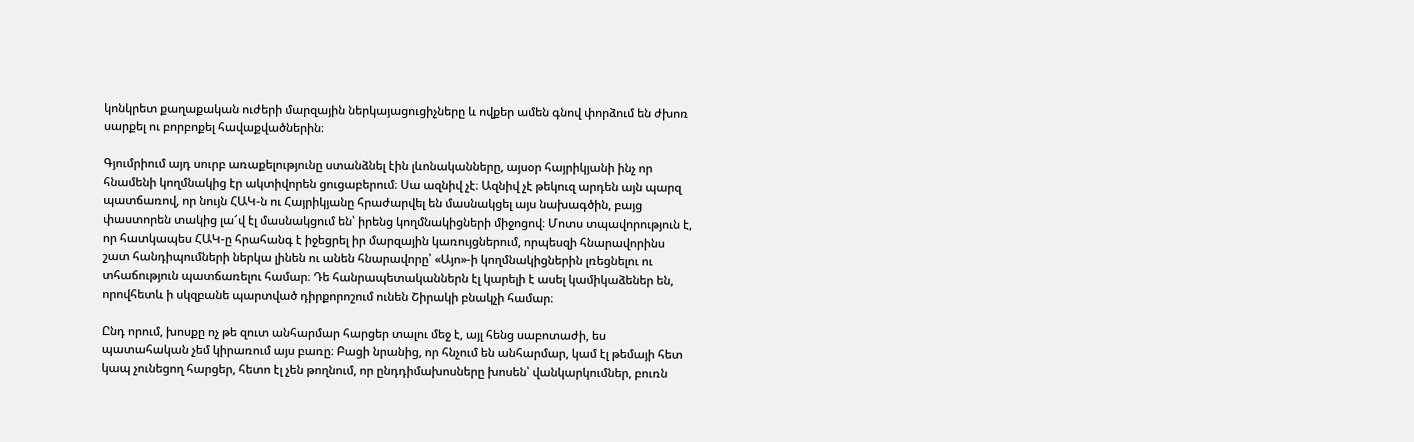կոնկրետ քաղաքական ուժերի մարզային ներկայացուցիչները և ովքեր ամեն գնով փորձում են ժխոռ սարքել ու բորբոքել հավաքվածներին։

Գյումրիում այդ սուրբ առաքելությունը ստանձնել էին լևոնականները, այսօր հայրիկյանի ինչ որ հնամենի կողմնակից էր ակտիվորեն ցուցաբերում։ Սա ազնիվ չէ։ Ազնիվ չէ թեկուզ արդեն այն պարզ պատճառով, որ նույն ՀԱԿ-ն ու Հայրիկյանը հրաժարվել են մասնակցել այս նախագծին, բայց փաստորեն տակից լա՜վ էլ մասնակցում են՝ իրենց կողմնակիցների միջոցով։ Մոտս տպավորություն է, որ հատկապես ՀԱԿ-ը հրահանգ է իջեցրել իր մարզային կառույցներում, որպեսզի հնարավորինս շատ հանդիպումների ներկա լինեն ու անեն հնարավորը՝ «Այո»-ի կողմնակիցներին լռեցնելու ու տհաճություն պատճառելու համար։ Դե հանրապետականներն էլ կարելի է ասել կամիկաձեներ են, որովհետև ի սկզբանե պարտված դիրքորոշում ունեն Շիրակի բնակչի համար։

Ընդ որում, խոսքը ոչ թե զուտ անհարմար հարցեր տալու մեջ է, այլ հենց սաբոտաժի, ես պատահական չեմ կիրառում այս բառը։ Բացի նրանից, որ հնչում են անհարմար, կամ էլ թեմայի հետ կապ չունեցող հարցեր, հետո էլ չեն թողնում, որ ընդդիմախոսները խոսեն՝ վանկարկումներ, բուռն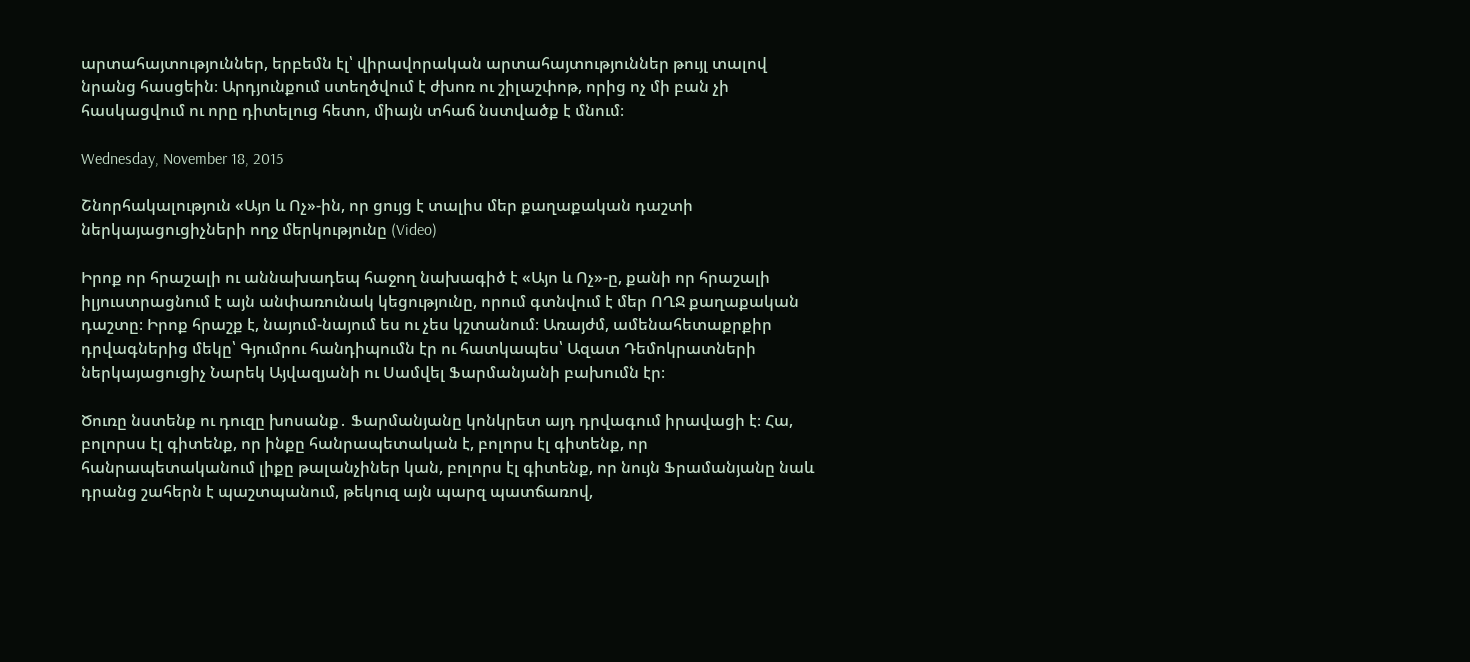արտահայտություններ, երբեմն էլ՝ վիրավորական արտահայտություններ թույլ տալով նրանց հասցեին։ Արդյունքում ստեղծվում է ժխոռ ու շիլաշփոթ, որից ոչ մի բան չի հասկացվում ու որը դիտելուց հետո, միայն տհաճ նստվածք է մնում։

Wednesday, November 18, 2015

Շնորհակալություն «Այո և Ոչ»-ին, որ ցույց է տալիս մեր քաղաքական դաշտի ներկայացուցիչների ողջ մերկությունը (Video)

Իրոք որ հրաշալի ու աննախադեպ հաջող նախագիծ է «Այո և Ոչ»-ը, քանի որ հրաշալի իլյուստրացնում է այն անփառունակ կեցությունը, որում գտնվում է մեր ՈՂՋ քաղաքական դաշտը։ Իրոք հրաշք է, նայում-նայում ես ու չես կշտանում։ Առայժմ, ամենահետաքրքիր դրվագներից մեկը՝ Գյումրու հանդիպումն էր ու հատկապես՝ Ազատ Դեմոկրատների ներկայացուցիչ Նարեկ Այվազյանի ու Սամվել Ֆարմանյանի բախումն էր։

Ծուռը նստենք ու դուզը խոսանք․ Ֆարմանյանը կոնկրետ այդ դրվագում իրավացի է։ Հա, բոլորսս էլ գիտենք, որ ինքը հանրապետական է, բոլորս էլ գիտենք, որ հանրապետականում լիքը թալանչիներ կան, բոլորս էլ գիտենք, որ նույն Ֆրամանյանը նաև դրանց շահերն է պաշտպանում, թեկուզ այն պարզ պատճառով,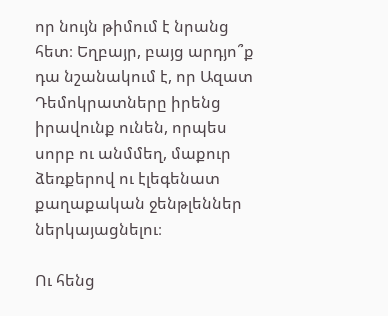որ նույն թիմում է նրանց հետ։ Եղբայր, բայց արդյո՞ք դա նշանակում է, որ Ազատ Դեմոկրատները իրենց իրավունք ունեն, որպես սորբ ու անմմեղ, մաքուր ձեռքերով ու էլեգենատ քաղաքական ջենթլեններ ներկայացնելու։

Ու հենց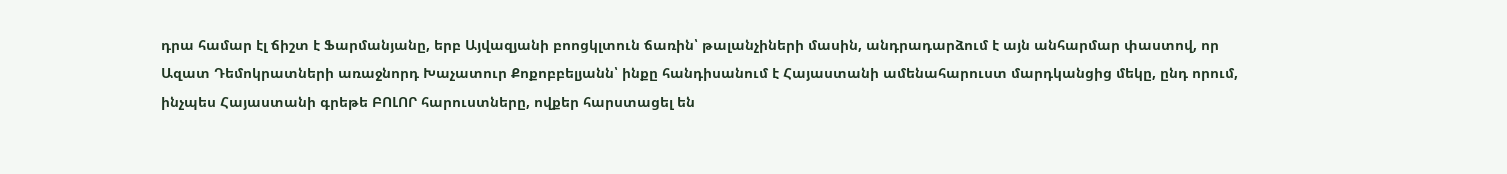դրա համար էլ ճիշտ է Ֆարմանյանը, երբ Այվազյանի բոոցկլտուն ճառին՝ թալանչիների մասին, անդրադարձում է այն անհարմար փաստով, որ Ազատ Դեմոկրատների առաջնորդ Խաչատուր Քոքոբբելյանն՝ ինքը հանդիսանում է Հայաստանի ամենահարուստ մարդկանցից մեկը, ընդ որում, ինչպես Հայաստանի գրեթե ԲՈԼՈՐ հարուստները, ովքեր հարստացել են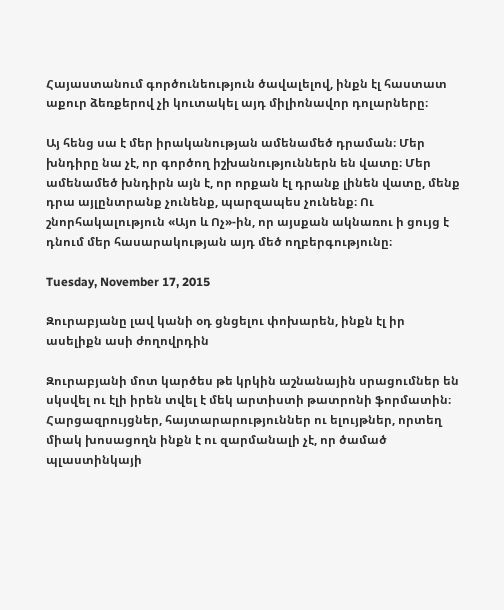Հայաստանում գործունեություն ծավալելով, ինքն էլ հաստատ աքուր ձեռքերով չի կուտակել այդ միլիոնավոր դոլարները։

Այ հենց սա է մեր իրականության ամենամեծ դրաման։ Մեր խնդիրը նա չէ, որ գործող իշխանություններն են վատը։ Մեր ամենամեծ խնդիրն այն է, որ որքան էլ դրանք լինեն վատը, մենք դրա այլընտրանք չունենք, պարզապես չունենք։ Ու շնորհակալություն «Այո և Ոչ»-ին, որ այսքան ակնառու ի ցույց է դնում մեր հասարակության այդ մեծ ողբերգությունը։

Tuesday, November 17, 2015

Զուրաբյանը լավ կանի օդ ցնցելու փոխարեն, ինքն էլ իր ասելիքն ասի ժողովրդին

Զուրաբյանի մոտ կարծես թե կրկին աշնանային սրացումներ են սկսվել ու էլի իրեն տվել է մեկ արտիստի թատրոնի ֆորմատին։ Հարցազրույցներ, հայտարարություններ ու ելույթներ, որտեղ միակ խոսացողն ինքն է ու զարմանալի չէ, որ ծամած պլաստինկայի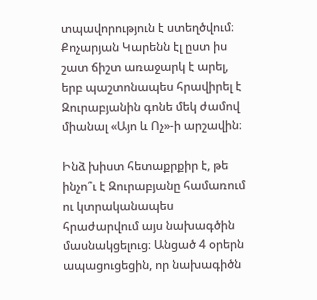տպավորություն է ստեղծվում։ Քոչարյան Կարենն էլ ըստ իս շատ ճիշտ առաջարկ է արել, երբ պաշտոնապես հրավիրել է Զուրաբյանին գոնե մեկ ժամով միանալ «Այո և Ոչ»-ի արշավին։

Ինձ խիստ հետաքրքիր է, թե ինչո՞ւ է Զուրաբյանը համառում ու կտրականապես հրաժարվում այս նախագծին մասնակցելուց։ Անցած 4 օրերն ապացուցեցին, որ նախագիծն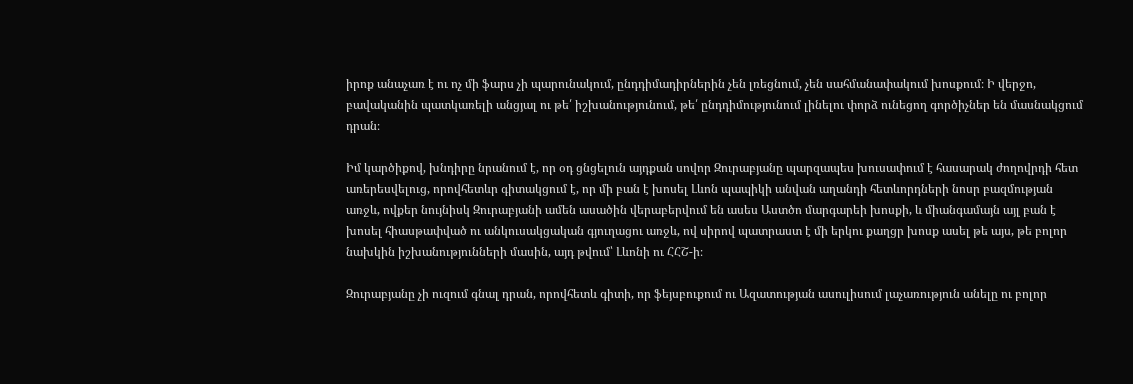իրոք անաչառ է ու ոչ մի ֆարս չի պարունակում, ընդդիմադիրներին չեն լռեցնում, չեն սահմանափակում խոսքում։ Ի վերջո, բավականին պատկառելի անցյալ ու թե՛ իշխանությունում, թե՛ ընդդիմությունում լինելու փորձ ունեցող գործիչներ են մասնակցում դրան։

Իմ կարծիքով, խնդիրը նրանում է, որ օդ ցնցելուն այդքան սովոր Զուրաբյանը պարզապես խուսափում է հասարակ ժողովրդի հետ առերեսվելուց, որովհետևր գիտակցում է, որ մի բան է խոսել Լևոն պապիկի անվան աղանդի հետևորդների նոսր բազմության առջև, ովքեր նույնիսկ Զուրաբյանի ամեն ասածին վերաբերվում են ասես Աստծո մարգարեի խոսքի, և միանգամայն այլ բան է խոսել հիասթափված ու անկուսակցական գյուղացու առջև, ով սիրով պատրաստ է մի երկու քաղցր խոսք ասել թե այս, թե բոլոր նախկին իշխանությունների մասին, այդ թվում՝ Լևոնի ու ՀՀՇ-ի։

Զուրաբյանը չի ուզում գնալ դրան, որովհետև գիտի, որ ֆեյսբուքում ու Ազատության ասուլիսում լաչառություն անելը ու բոլոր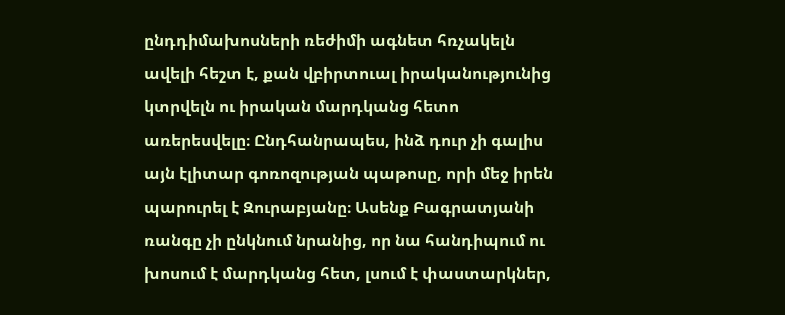ընդդիմախոսների ռեժիմի ագնետ հռչակելն ավելի հեշտ է, քան վբիրտուալ իրականությունից կտրվելն ու իրական մարդկանց հետո առերեսվելը։ Ընդհանրապես, ինձ դուր չի գալիս այն էլիտար գոռոզության պաթոսը, որի մեջ իրեն պարուրել է Զուրաբյանը։ Ասենք Բագրատյանի ռանգը չի ընկնում նրանից, որ նա հանդիպում ու խոսում է մարդկանց հետ, լսում է փաստարկներ,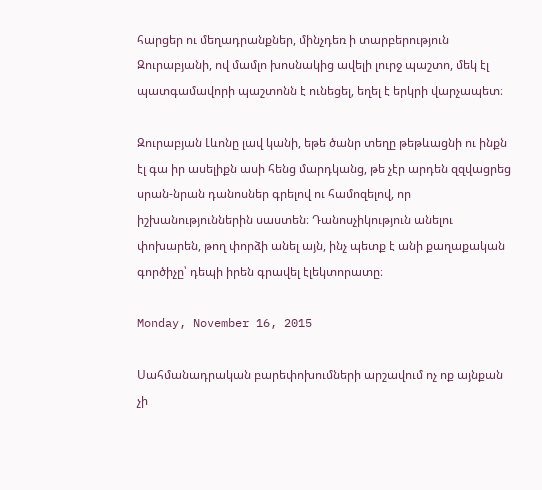հարցեր ու մեղադրանքներ, մինչդեռ ի տարբերություն Զուրաբյանի, ով մամլո խոսնակից ավելի լուրջ պաշտո, մեկ էլ պատգամավորի պաշտոնն է ունեցել, եղել է երկրի վարչապետ։

Զուրաբյան Լևոնը լավ կանի, եթե ծանր տեղը թեթևացնի ու ինքն էլ գա իր ասելիքն ասի հենց մարդկանց, թե չէր արդեն զզվացրեց սրան-նրան դանոսներ գրելով ու համոզելով, որ իշխանություններին սաստեն։ Դանոսչիկություն անելու փոխարեն, թող փորձի անել այն, ինչ պետք է անի քաղաքական գործիչը՝ դեպի իրեն գրավել էլեկտորատը։

Monday, November 16, 2015

Սահմանադրական բարեփոխումների արշավում ոչ ոք այնքան չի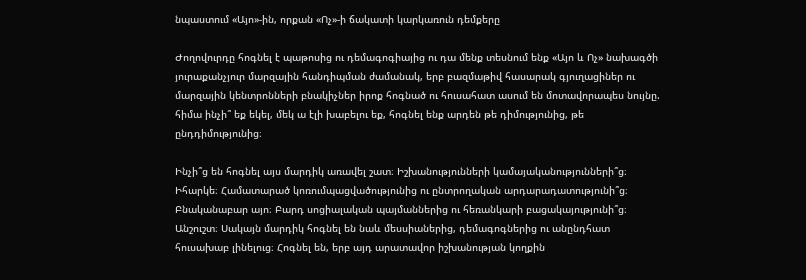նպաստում «Այո»-ին, որքան «Ոչ»-ի ճակատի կարկառուն դեմքերը

Ժողովուրդը հոգնել է պաթոսից ու դեմագոգիայից ու դա մենք տեսնում ենք «Այո և Ոչ» նախագծի յուրաքանչյուր մարզային հանդիպման ժամանակ, երբ բազմաթիվ հասարակ գյուղացիներ ու մարզային կենտրոնների բնակիչներ իրոք հոգնած ու հուսահատ ասում են մոտավորապես նույնը. հիմա ինչի՞ եք եկել, մեկ ա էլի խաբելու եք, հոգնել ենք արդեն թե դիմությունից, թե ընդդիմությունից։

Ինչի՞ց են հոգնել այս մարդիկ առավել շատ։ Իշխանությունների կամայականությունների՞ց։ Իհարկե։ Համատարած կոռումպացվածությունից ու ընտրողական արդարադատությունի՞ց։ Բնականաբար այո։ Բարդ սոցիալական պայմաններից ու հեռանկարի բացակայությունի՞ց։ Անշուշտ։ Սակայն մարդիկ հոգնել են նաև մեսսիաներից, դեմագոգներից ու անընդհատ հուսախաբ լինելուց։ Հոգնել են, երբ այդ արատավոր իշխանության կողքին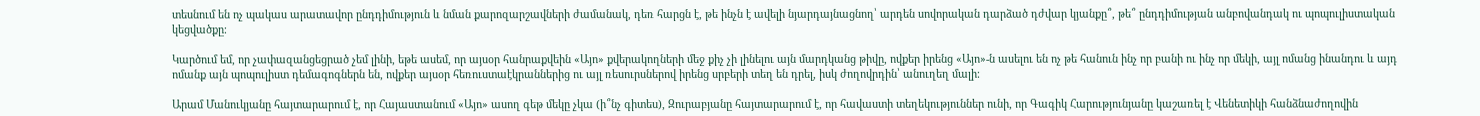տեսնում են ոչ պակաս արատավոր ընդդիմություն և նման քարոզարշավների ժամանակ, դեռ հարցն է, թե ինչն է ավելի նյարդայնացնող՝ արդեն սովորական դարձած դժվար կյանքը՞, թե՞ ընդդիմության անբովանդակ ու պոպուլիստական կեցվածքը։

Կարծում եմ, որ չափազանցեցրած չեմ լինի, եթե ասեմ, որ այսօր հանրաքվեին «Այո» քվերակողների մեջ քիչ չի լինելու այն մարդկանց թիվը, ովքեր իրենց «Այո»-ն ասելու են ոչ թե հանուն ինչ որ բանի ու ինչ որ մեկի, այլ ոմանց ինանդու և այդ ոմանք այն պոպուլիստ դեմագոգներն են, ովքեր այսօր հեռուստաէկրաններից ու այլ ռեսուրսներով իրենց սրբերի տեղ են դրել, իսկ ժողովրդին՝ անուղեղ մալի։

Արամ Մանուկյանը հայտարարում է, որ Հայաստանում «Այո» ասող գեթ մեկը չկա (ի՞նչ գիտես), Զուրաբյանը հայտարարում է, որ հավաստի տեղեկություններ ունի, որ Գագիկ Հարությունյանը կաշառել է Վենետիկի հանձնաժողովին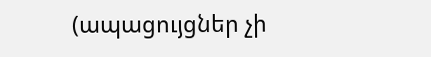(ապացույցներ չի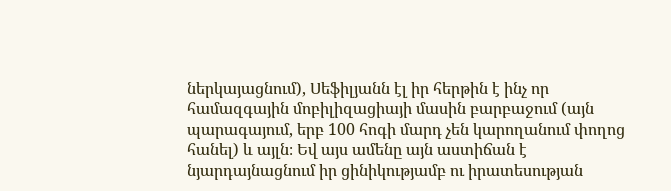ներկայացնում), Սեֆիլյանն էլ իր հերթին է ինչ որ համազգային մոբիլիզացիայի մասին բարբաջում (այն պարագայում, երբ 100 հոգի մարդ չեն կարողանում փողոց հանել) և այլն։ Եվ այս ամենը այն աստիճան է նյարդայնացնում իր ցինիկությամբ ու իրատեսության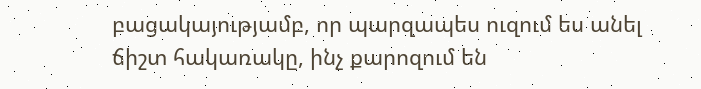բացակայությամբ, որ պարզապես ուզում ես անել ճիշտ հակառակը, ինչ քարոզում են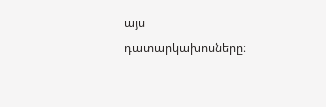այս դատարկախոսները։